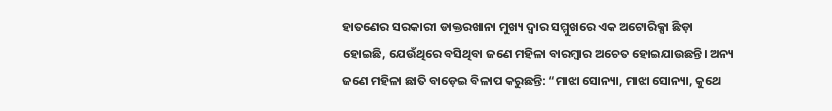ହାତଣେର ସରକାରୀ ଡାକ୍ତରଖାନା ମୁଖ୍ୟ ଦ୍ୱାର ସମ୍ମୁଖରେ ଏକ ଅଟୋରିକ୍ସା ଛିଡ଼ା ହୋଇଛି, ଯେଉଁଥିରେ ବସିଥିବା ଜଣେ ମହିଳା ବାରମ୍ବାର ଅଚେତ ହୋଇଯାଉଛନ୍ତି। ଅନ୍ୟ ଜଣେ ମହିଳା ଛାତି ବାଡ଼େଇ ବିଳାପ କରୁଛନ୍ତି: “ମାଝା ସୋନ୍ୟା, ମାଝା ସୋନ୍ୟା, କୁଥେ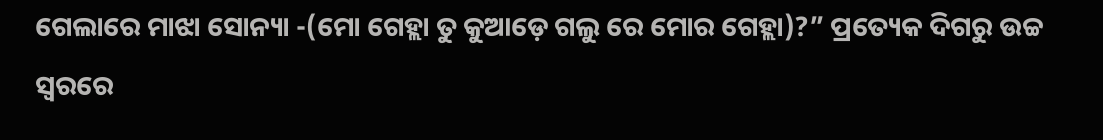ଗେଲାରେ ମାଝା ସୋନ୍ୟା -(ମୋ ଗେହ୍ଲା ତୁ କୁଆଡ଼େ ଗଲୁ ରେ ମୋର ଗେହ୍ଲା)?” ପ୍ରତ୍ୟେକ ଦିଗରୁ ଉଚ୍ଚ ସ୍ୱରରେ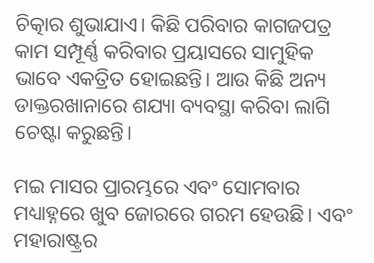ଚିତ୍କାର ଶୁଭାଯାଏ। କିଛି ପରିବାର କାଗଜପତ୍ର କାମ ସମ୍ପୂର୍ଣ୍ଣ କରିବାର ପ୍ରୟାସରେ ସାମୁହିକ ଭାବେ ଏକତ୍ରିତ ହୋଇଛନ୍ତି। ଆଉ କିଛି ଅନ୍ୟ ଡାକ୍ତରଖାନାରେ ଶଯ୍ୟା ବ୍ୟବସ୍ଥା କରିବା ଲାଗି ଚେଷ୍ଟା କରୁଛନ୍ତି।

ମଇ ମାସର ପ୍ରାରମ୍ଭରେ ଏବଂ ସୋମବାର ମଧ୍ୟାହ୍ନରେ ଖୁବ ଜୋରରେ ଗରମ ହେଉଛି। ଏବଂ ମହାରାଷ୍ଟ୍ରର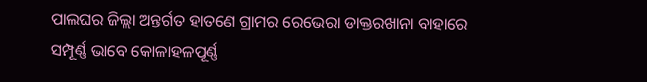ପାଲଘର ଜିଲ୍ଲା ଅନ୍ତର୍ଗତ ହାତଣେ ଗ୍ରାମର ରେଭେରା ଡାକ୍ତରଖାନା ବାହାରେ ସମ୍ପୂର୍ଣ୍ଣ ଭାବେ କୋଳାହଳପୂର୍ଣ୍ଣ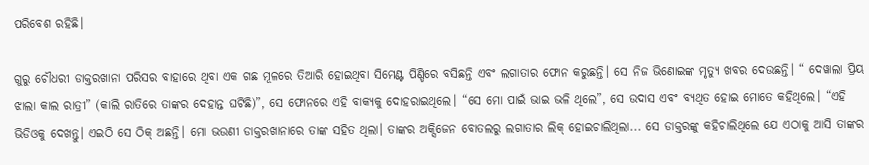ପରିବେଶ ରହିଛି।

ଗୁରୁ ଚୌଧରୀ ଡାକ୍ତରଖାନା ପରିସର ବାହାରେ ଥିବା ଏକ ଗଛ ମୂଳରେ ତିଆରି ହୋଇଥିବା ସିମେଣ୍ଟ ପିଣ୍ଡିରେ ବସିଛନ୍ତି ଏବଂ ଲଗାତାର ଫୋନ କରୁଛନ୍ତି। ସେ ନିଜ ଭିଣୋଇଙ୍କ ମୃତ୍ୟୁ ଖବର ଦେଉଛନ୍ତି। “ ଦେୱାଲା ପ୍ରିୟ ଝାଲା କାଲ ରାତ୍ରୀ” (କାଲି ରାତିରେ ତାଙ୍କର ଦେହାନ୍ତ ଘଟିଛି)”, ସେ ଫୋନରେ ଏହି ବାକ୍ୟକୁ ଦୋହରାଇଥିଲେ। “ସେ ମୋ ପାଇଁ ଭାଇ ଭଳି ଥିଲେ”, ସେ ଉଦାସ ଏବଂ ବ୍ୟଥିତ ହୋଇ ମୋତେ କହିଥିଲେ। “ଏହି ଭିଡିଓକୁ ଦେଖନ୍ତୁ। ଏଇଠି ସେ ଠିକ୍ ଅଛନ୍ତି। ମୋ ଭଉଣୀ ଡାକ୍ତରଖାନାରେ ତାଙ୍କ ସହିତ ଥିଲା। ତାଙ୍କର ଅକ୍ସିଜେନ ବୋତଲରୁ ଲଗାତାର ଲିକ୍ ହୋଇଚାଲିଥିଲା... ସେ ଡାକ୍ତରଙ୍କୁ କହିଚାଲିଥିଲେ ଯେ ଏଠାକୁ ଆସି ତାଙ୍କର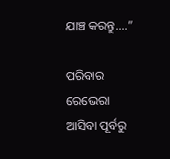ଯାଞ୍ଚ କରନ୍ତୁ....”

ପରିବାର ରେଭେରା ଆସିବା ପୂର୍ବରୁ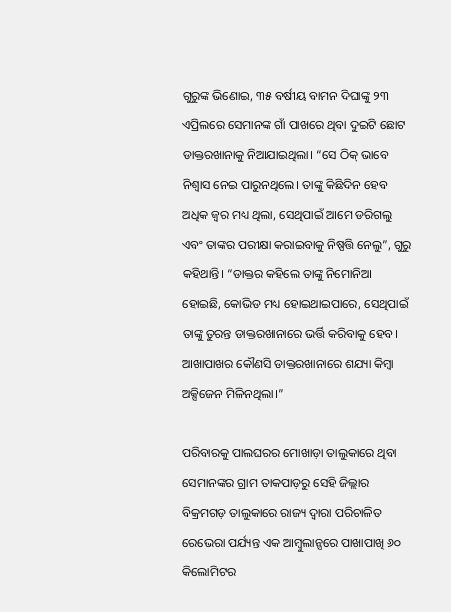ଗୁରୁଙ୍କ ଭିଣୋଇ, ୩୫ ବର୍ଷୀୟ ବାମନ ଦିଘାଙ୍କୁ ୨୩ ଏପ୍ରିଲରେ ସେମାନଙ୍କ ଗାଁ ପାଖରେ ଥିବା ଦୁଇଟି ଛୋଟ ଡାକ୍ତରଖାନାକୁ ନିଆଯାଇଥିଲା। “ସେ ଠିକ୍ ଭାବେ ନିଶ୍ୱାସ ନେଇ ପାରୁନଥିଲେ। ତାଙ୍କୁ କିଛିଦିନ ହେବ ଅଧିକ ଜ୍ୱର ମଧ୍ୟ ଥିଲା, ସେଥିପାଇଁ ଆମେ ଡରିଗଲୁ ଏବଂ ତାଙ୍କର ପରୀକ୍ଷା କରାଇବାକୁ ନିଷ୍ପତ୍ତି ନେଲୁ”, ଗୁରୁ କହିଥାନ୍ତି। “ଡାକ୍ତର କହିଲେ ତାଙ୍କୁ ନିମୋନିଆ ହୋଇଛି, କୋଭିଡ ମଧ୍ୟ ହୋଇଥାଇପାରେ, ସେଥିପାଇଁ ତାଙ୍କୁ ତୁରନ୍ତ ଡାକ୍ତରଖାନାରେ ଭର୍ତ୍ତି କରିବାକୁ ହେବ। ଆଖାପାଖର କୌଣସି ଡାକ୍ତରଖାନାରେ ଶଯ୍ୟା କିମ୍ବା ଅକ୍ସିଜେନ ମିଳିନଥିଲା।”

ପରିବାରକୁ ପାଲଘରର ମୋଖାଡ଼ା ତାଲୁକାରେ ଥିବା ସେମାନଙ୍କର ଗ୍ରାମ ତାକପାଡ଼ରୁ ସେହି ଜିଲ୍ଲାର ବିକ୍ରମଗଡ଼ ତାଲୁକାରେ ରାଜ୍ୟ ଦ୍ୱାରା ପରିଚାଳିତ ରେଭେରା ପର୍ଯ୍ୟନ୍ତ ଏକ ଆମ୍ବୁଲାନ୍ସରେ ପାଖାପାଖି ୬୦ କିଲୋମିଟର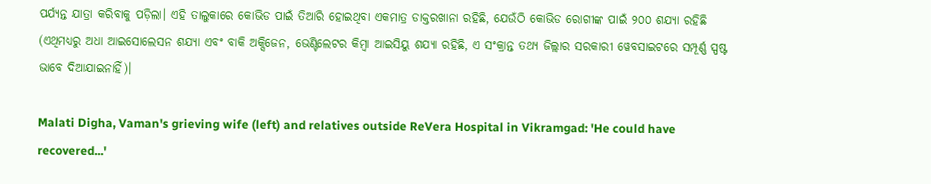ପର୍ଯ୍ୟନ୍ତ ଯାତ୍ରା କରିବାକୁ ପଡ଼ିଲା। ଏହି ତାଲୁକାରେ କୋଭିଡ ପାଇଁ ତିଆରି ହୋଇଥିବା ଏକମାତ୍ର ଡାକ୍ତରଖାନା ରହିଛି, ଯେଉଁଠି କୋଭିଡ ରୋଗୀଙ୍କ ପାଇଁ ୨୦୦ ଶଯ୍ୟା ରହିଛି (ଏଥିମଧ୍ୟରୁ ଅଧା ଆଇସୋଲେସନ ଶଯ୍ୟା ଏବଂ ବାକି ଅକ୍ସିଜେନ, ଭେଣ୍ଟିଲେଟର କିମ୍ବା ଆଇସିୟୁ ଶଯ୍ୟା ରହିଛି, ଏ ସଂକ୍ରାନ୍ତ ତଥ୍ୟ ଜିଲ୍ଲାର ସରକାରୀ ୱେବସାଇଟରେ ସମ୍ପୂର୍ଣ୍ଣ ସ୍ପଷ୍ଟ ଭାବେ ଦିଆଯାଇନାହିଁ)।

Malati Digha, Vaman's grieving wife (left) and relatives outside ReVera Hospital in Vikramgad: 'He could have recovered...'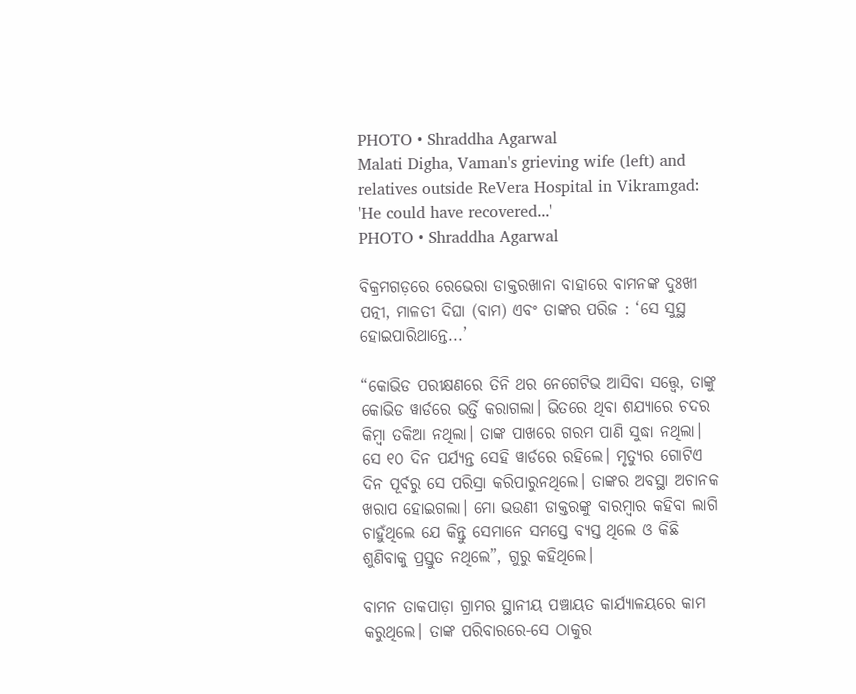PHOTO • Shraddha Agarwal
Malati Digha, Vaman's grieving wife (left) and relatives outside ReVera Hospital in Vikramgad: 'He could have recovered...'
PHOTO • Shraddha Agarwal

ବିକ୍ରମଗଡ଼ରେ ରେଭେରା ଡାକ୍ତରଖାନା ବାହାରେ ବାମନଙ୍କ ଦୁଃଖୀ ପତ୍ନୀ, ମାଳତୀ ଦିଘା (ବାମ) ଏବଂ ତାଙ୍କର ପରିଜ : ‘ସେ ସୁସ୍ଥ ହୋଇପାରିଥାନ୍ତେ...’

“କୋଭିଡ ପରୀକ୍ଷଣରେ ତିନି ଥର ନେଗେଟିଭ ଆସିବା ସତ୍ତ୍ୱେ, ତାଙ୍କୁ କୋଭିଡ ୱାର୍ଡରେ ଭର୍ତ୍ତି କରାଗଲା। ଭିତରେ ଥିବା ଶଯ୍ୟାରେ ଚଦର କିମ୍ବା ତକିଆ ନଥିଲା। ତାଙ୍କ ପାଖରେ ଗରମ ପାଣି ସୁଦ୍ଧା ନଥିଲା। ସେ ୧୦ ଦିନ ପର୍ଯ୍ୟନ୍ତ ସେହି ୱାର୍ଡରେ ରହିଲେ। ମୃତ୍ୟୁର ଗୋଟିଏ ଦିନ ପୂର୍ବରୁ ସେ ପରିସ୍ରା କରିପାରୁନଥିଲେ। ତାଙ୍କର ଅବସ୍ଥା ଅଚାନକ ଖରାପ ହୋଇଗଲା। ମୋ ଭଉଣୀ ଡାକ୍ତରଙ୍କୁ ବାରମ୍ବାର କହିବା ଲାଗି ଚାହୁଁଥିଲେ ଯେ କିନ୍ତୁ ସେମାନେ ସମସ୍ତେ ବ୍ୟସ୍ତ ଥିଲେ ଓ କିଛି ଶୁଣିବାକୁ ପ୍ରସ୍ତୁତ ନଥିଲେ”, ଗୁରୁ କହିଥିଲେ।

ବାମନ ତାକପାଡ଼ା ଗ୍ରାମର ସ୍ଥାନୀୟ ପଞ୍ଚାୟତ କାର୍ଯ୍ୟାଳୟରେ କାମ କରୁଥିଲେ। ତାଙ୍କ ପରିବାରରେ-ସେ ଠାକୁର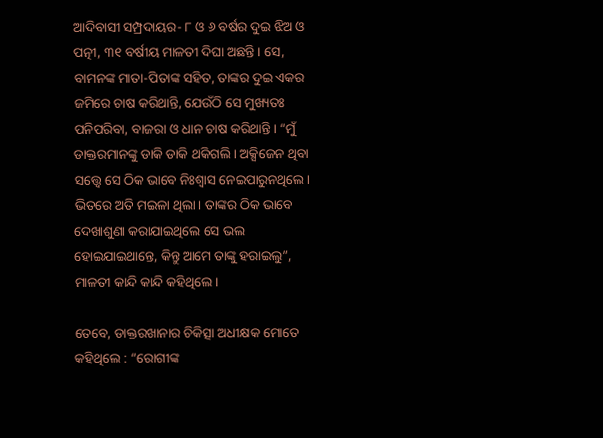ଆଦିବାସୀ ସମ୍ପ୍ରଦାୟର- ୮ ଓ ୬ ବର୍ଷର ଦୁଇ ଝିଅ ଓ ପତ୍ନୀ, ୩୧ ବର୍ଷୀୟ ମାଳତୀ ଦିଘା ଅଛନ୍ତି। ସେ, ବାମନଙ୍କ ମାତା-ପିତାଙ୍କ ସହିତ, ତାଙ୍କର ଦୁଇ ଏକର ଜମିରେ ଚାଷ କରିଥାନ୍ତି, ଯେଉଁଠି ସେ ମୁଖ୍ୟତଃ ପନିପରିବା, ବାଜରା ଓ ଧାନ ଚାଷ କରିଥାନ୍ତି। “ମୁଁ ଡାକ୍ତରମାନଙ୍କୁ ଡାକି ଡାକି ଥକିଗଲି। ଅକ୍ସିଜେନ ଥିବା ସତ୍ତ୍ୱେ ସେ ଠିକ ଭାବେ ନିଃଶ୍ୱାସ ନେଇପାରୁନଥିଲେ। ଭିତରେ ଅତି ମଇଳା ଥିଲା। ତାଙ୍କର ଠିକ ଭାବେ ଦେଖାଶୁଣା କରାଯାଇଥିଲେ ସେ ଭଲ ହୋଇଯାଇଥାନ୍ତେ, କିନ୍ତୁ ଆମେ ତାଙ୍କୁ ହରାଇଲୁ”, ମାଳତୀ କାନ୍ଦି କାନ୍ଦି କହିଥିଲେ।

ତେବେ, ଡାକ୍ତରଖାନାର ଚିକିତ୍ସା ଅଧୀକ୍ଷକ ମୋତେ କହିଥିଲେ : “ରୋଗୀଙ୍କ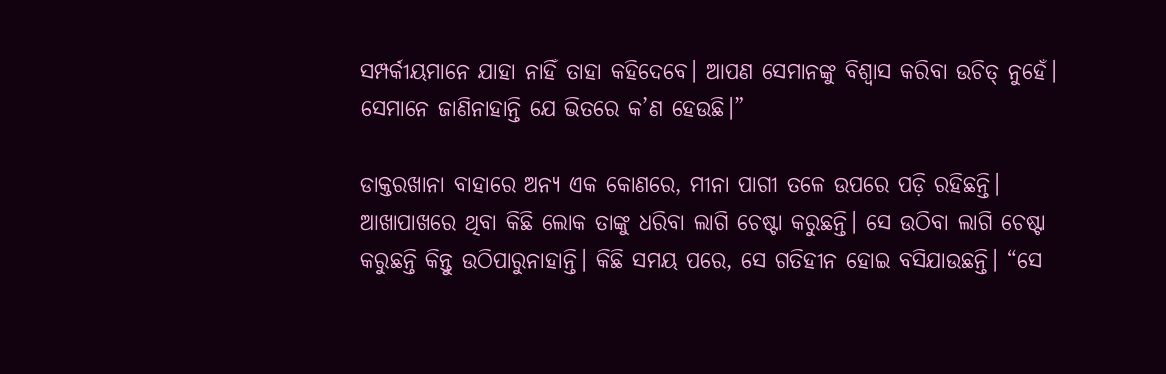ସମ୍ପର୍କୀୟମାନେ ଯାହା ନାହିଁ ତାହା କହିଦେବେ। ଆପଣ ସେମାନଙ୍କୁ ବିଶ୍ୱାସ କରିବା ଉଚିତ୍ ନୁହେଁ। ସେମାନେ ଜାଣିନାହାନ୍ତି ଯେ ଭିତରେ କ’ଣ ହେଉଛି।”

ଡାକ୍ତରଖାନା ବାହାରେ ଅନ୍ୟ ଏକ କୋଣରେ, ମୀନା ପାଗୀ ତଳେ ଉପରେ ପଡ଼ି ରହିଛନ୍ତି। ଆଖାପାଖରେ ଥିବା କିଛି ଲୋକ ତାଙ୍କୁ ଧରିବା ଲାଗି ଚେଷ୍ଟା କରୁଛନ୍ତି। ସେ ଉଠିବା ଲାଗି ଚେଷ୍ଟା କରୁଛନ୍ତି କିନ୍ତୁ ଉଠିପାରୁନାହାନ୍ତି। କିଛି ସମୟ ପରେ, ସେ ଗତିହୀନ ହୋଇ ବସିଯାଉଛନ୍ତି। “ସେ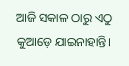ଆଜି ସକାଳ ଠାରୁ ଏଠୁ କୁଆଡ଼େ ଯାଇନାହାନ୍ତି।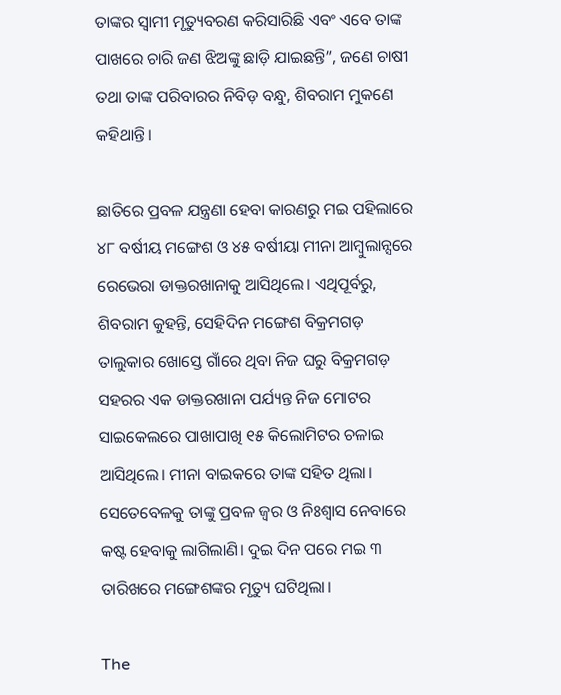ତାଙ୍କର ସ୍ୱାମୀ ମୃତ୍ୟୁବରଣ କରିସାରିଛି ଏବଂ ଏବେ ତାଙ୍କ ପାଖରେ ଚାରି ଜଣ ଝିଅଙ୍କୁ ଛାଡ଼ି ଯାଇଛନ୍ତି”, ଜଣେ ଚାଷୀ ତଥା ତାଙ୍କ ପରିବାରର ନିବିଡ଼ ବନ୍ଧୁ, ଶିବରାମ ମୁକଣେ କହିଥାନ୍ତି।

ଛାତିରେ ପ୍ରବଳ ଯନ୍ତ୍ରଣା ହେବା କାରଣରୁ ମଇ ପହିଲାରେ ୪୮ ବର୍ଷୀୟ ମଙ୍ଗେଶ ଓ ୪୫ ବର୍ଷୀୟା ମୀନା ଆମ୍ବୁଲାନ୍ସରେ ରେଭେରା ଡାକ୍ତରଖାନାକୁ ଆସିଥିଲେ। ଏଥିପୂର୍ବରୁ, ଶିବରାମ କୁହନ୍ତି, ସେହିଦିନ ମଙ୍ଗେଶ ବିକ୍ରମଗଡ଼ ତାଲୁକାର ଖୋସ୍ତେ ଗାଁରେ ଥିବା ନିଜ ଘରୁ ବିକ୍ରମଗଡ଼ ସହରର ଏକ ଡାକ୍ତରଖାନା ପର୍ଯ୍ୟନ୍ତ ନିଜ ମୋଟର ସାଇକେଲରେ ପାଖାପାଖି ୧୫ କିଲୋମିଟର ଚଳାଇ ଆସିଥିଲେ। ମୀନା ବାଇକରେ ତାଙ୍କ ସହିତ ଥିଲା। ସେତେବେଳକୁ ତାଙ୍କୁ ପ୍ରବଳ ଜ୍ୱର ଓ ନିଃଶ୍ୱାସ ନେବାରେ କଷ୍ଟ ହେବାକୁ ଲାଗିଲାଣି। ଦୁଇ ଦିନ ପରେ ମଇ ୩ ତାରିଖରେ ମଙ୍ଗେଶଙ୍କର ମୃତ୍ୟୁ ଘଟିଥିଲା।

The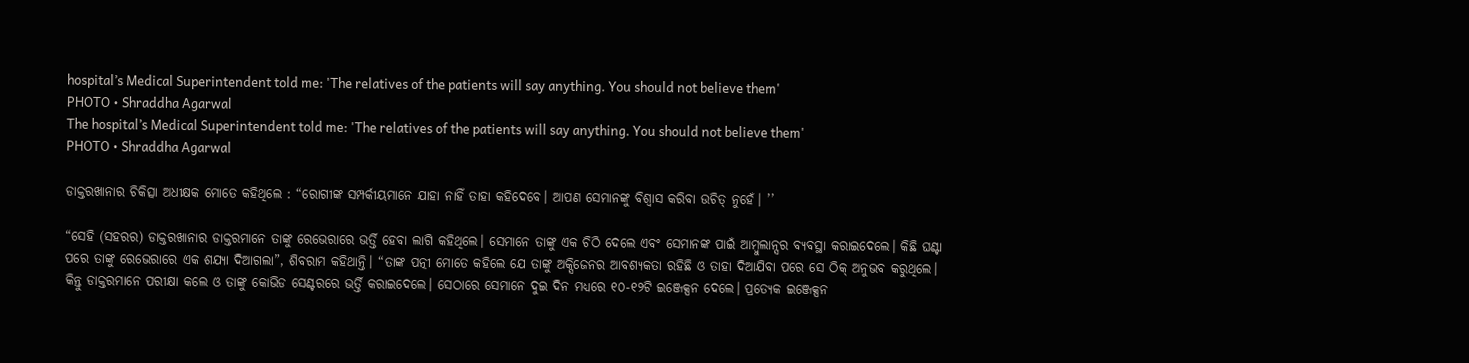hospital’s Medical Superintendent told me: 'The relatives of the patients will say anything. You should not believe them'
PHOTO • Shraddha Agarwal
The hospital’s Medical Superintendent told me: 'The relatives of the patients will say anything. You should not believe them'
PHOTO • Shraddha Agarwal

ଡାକ୍ତରଖାନାର ଚିକିତ୍ସା ଅଧୀକ୍ଷକ ମୋତେ କହିଥିଲେ : “ରୋଗୀଙ୍କ ସମ୍ପର୍କୀୟମାନେ ଯାହା ନାହିଁ ତାହା କହିଦେବେ। ଆପଣ ସେମାନଙ୍କୁ ବିଶ୍ୱାସ କରିବା ଉଚିତ୍ ନୁହେଁ। ’’

“ସେହି (ସହରର) ଡାକ୍ତରଖାନାର ଡାକ୍ତରମାନେ ତାଙ୍କୁ ରେଭେରାରେ ଭର୍ତ୍ତି ହେବା ଲାଗି କହିଥିଲେ। ସେମାନେ ତାଙ୍କୁ ଏକ ଚିଠି ଦେଲେ ଏବଂ ସେମାନଙ୍କ ପାଇଁ ଆମ୍ବୁଲାନ୍ସର ବ୍ୟବସ୍ଥା କରାଇଦେଲେ। କିଛି ଘଣ୍ଟା ପରେ ତାଙ୍କୁ ରେଭେରାରେ ଏକ ଶଯ୍ୟା ଦିଆଗଲା”, ଶିବରାମ କହିଥାନ୍ତି। “ତାଙ୍କ ପତ୍ନୀ ମୋତେ କହିଲେ ଯେ ତାଙ୍କୁ ଅକ୍ସିଜେନର ଆବଶ୍ୟକତା ରହିଛି ଓ ତାହା ଦିଆଯିବା ପରେ ସେ ଠିକ୍ ଅନୁଭବ କରୁଥିଲେ। କିନ୍ତୁ ଡାକ୍ତରମାନେ ପରୀକ୍ଷା କଲେ ଓ ତାଙ୍କୁ କୋଭିଡ ସେଣ୍ଟରରେ ଭର୍ତ୍ତି କରାଇଦେଲେ। ସେଠାରେ ସେମାନେ ଦୁଇ ଦିନ ମଧ୍ୟରେ ୧୦-୧୨ଟି ଇଞ୍ଜେକ୍ସନ ଦେଲେ। ପ୍ରତ୍ୟେକ ଇଞ୍ଜେକ୍ସନ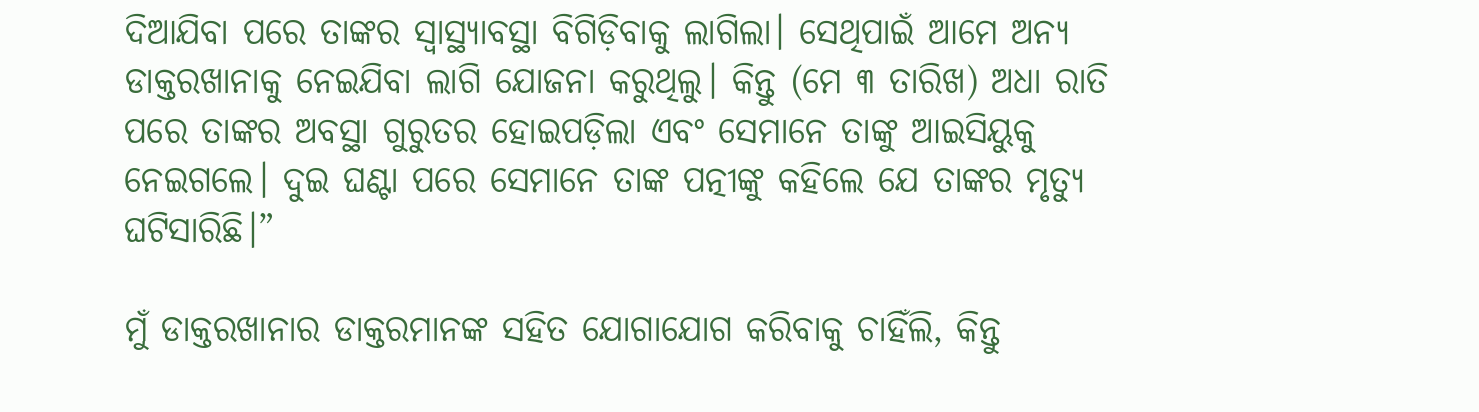ଦିଆଯିବା ପରେ ତାଙ୍କର ସ୍ୱାସ୍ଥ୍ୟାବସ୍ଥା ବିଗିଡ଼ିବାକୁ ଲାଗିଲା। ସେଥିପାଇଁ ଆମେ ଅନ୍ୟ ଡାକ୍ତରଖାନାକୁ ନେଇଯିବା ଲାଗି ଯୋଜନା କରୁଥିଲୁ। କିନ୍ତୁ (ମେ ୩ ତାରିଖ) ଅଧା ରାତି ପରେ ତାଙ୍କର ଅବସ୍ଥା ଗୁରୁତର ହୋଇପଡ଼ିଲା ଏବଂ ସେମାନେ ତାଙ୍କୁ ଆଇସିୟୁକୁ ନେଇଗଲେ। ଦୁଇ ଘଣ୍ଟା ପରେ ସେମାନେ ତାଙ୍କ ପତ୍ନୀଙ୍କୁ କହିଲେ ଯେ ତାଙ୍କର ମୃତ୍ୟୁ ଘଟିସାରିଛି।”

ମୁଁ ଡାକ୍ତରଖାନାର ଡାକ୍ତରମାନଙ୍କ ସହିତ ଯୋଗାଯୋଗ କରିବାକୁ ଚାହିଁଲି, କିନ୍ତୁ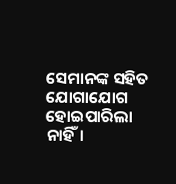ସେମାନଙ୍କ ସହିତ ଯୋଗାଯୋଗ ହୋଇପାରିଲା ନାହିଁ।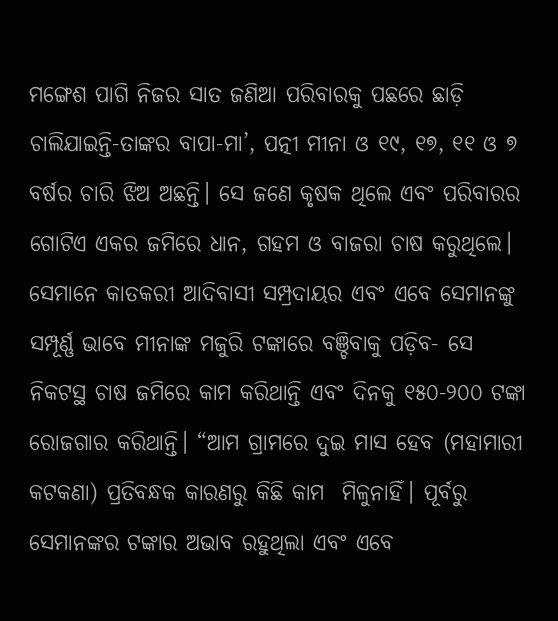ମଙ୍ଗେଶ ପାଗି ନିଜର ସାତ ଜଣିଆ ପରିବାରକୁ ପଛରେ ଛାଡ଼ି ଚାଲିଯାଇନ୍ତି-ତାଙ୍କର ବାପା-ମା’, ପତ୍ନୀ ମୀନା ଓ ୧୯, ୧୭, ୧୧ ଓ ୭ ବର୍ଷର ଚାରି ଝିଅ ଅଛନ୍ତି। ସେ ଜଣେ କୃଷକ ଥିଲେ ଏବଂ ପରିବାରର ଗୋଟିଏ ଏକର ଜମିରେ ଧାନ, ଗହମ ଓ ବାଜରା ଚାଷ କରୁଥିଲେ। ସେମାନେ କାତକରୀ ଆଦିବାସୀ ସମ୍ପ୍ରଦାୟର ଏବଂ ଏବେ ସେମାନଙ୍କୁ ସମ୍ପୂର୍ଣ୍ଣ ଭାବେ ମୀନାଙ୍କ ମଜୁରି ଟଙ୍କାରେ ବଞ୍ଚିବାକୁ ପଡ଼ିବ- ସେ ନିକଟସ୍ଥ ଚାଷ ଜମିରେ କାମ କରିଥାନ୍ତି ଏବଂ ଦିନକୁ ୧୫୦-୨୦୦ ଟଙ୍କା ରୋଜଗାର କରିଥାନ୍ତି। “ଆମ ଗ୍ରାମରେ ଦୁଇ ମାସ ହେବ (ମହାମାରୀ କଟକଣା) ପ୍ରତିବନ୍ଧକ କାରଣରୁ କିଛି କାମ  ମିଳୁନାହିଁ। ପୂର୍ବରୁ ସେମାନଙ୍କର ଟଙ୍କାର ଅଭାବ ରହୁଥିଲା ଏବଂ ଏବେ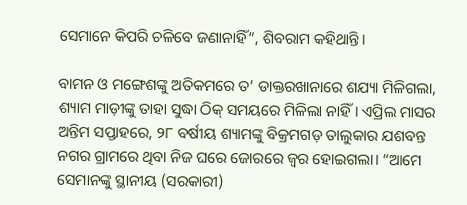ସେମାନେ କିପରି ଚଳିବେ ଜଣାନାହିଁ”, ଶିବରାମ କହିଥାନ୍ତି।

ବାମନ ଓ ମଙ୍ଗେଶଙ୍କୁ ଅତିକମରେ ତ’ ଡାକ୍ତରଖାନାରେ ଶଯ୍ୟା ମିଳିଗଲା, ଶ୍ୟାମ ମାଡ଼ୀଙ୍କୁ ତାହା ସୁଦ୍ଧା ଠିକ୍ ସମୟରେ ମିଳିଲା ନାହିଁ। ଏପ୍ରିଲ ମାସର ଅନ୍ତିମ ସପ୍ତାହରେ, ୨୮ ବର୍ଷୀୟ ଶ୍ୟାମଙ୍କୁ ବିକ୍ରମଗଡ଼ ତାଲୁକାର ଯଶବନ୍ତ ନଗର ଗ୍ରାମରେ ଥିବା ନିଜ ଘରେ ଜୋରରେ ଜ୍ୱର ହୋଇଗଲା। “ଆମେ ସେମାନଙ୍କୁ ସ୍ଥାନୀୟ (ସରକାରୀ)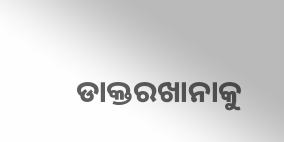ଡାକ୍ତରଖାନାକୁ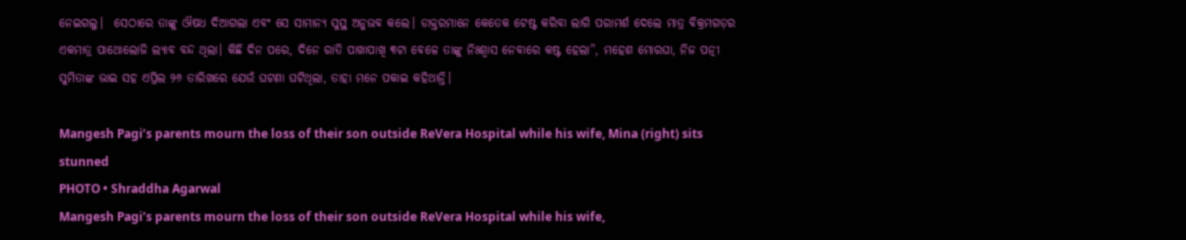ନେଇଗଲୁ।  ସେଠାରେ ତାଙ୍କୁ ଔଷଧ ଦିଆଗଲା ଏବଂ ସେ ସାମାନ୍ୟ ସୁସ୍ଥ ଅନୁଭବ କଲେ। ଡାକ୍ତରମାନେ କେତେକ ଟେଷ୍ଟ କରିବା ଲାଗି ପରାମର୍ଶ ଦେଲେ ମାତ୍ର ବିକ୍ରମଗଡ଼ର ଏକମାତ୍ର ପାଥୋଲୋଜି ଲ୍ୟାବ ବନ୍ଦ ଥିଲା। କିଛି ଦିନ ପରେ, ଦିନେ ରାତି ପାଖାପାଖି ୩ଟା ବେଳେ ତାଙ୍କୁ ନିଃଶ୍ୱାସ ନେବାରେ କଷ୍ଟ ହେଲା”, ମହେଶ ମୋରଘା, ନିଜ ପତ୍ନୀ ସୁମିତାଙ୍କ ଭାଇ ସହ ଏପ୍ରିଲ ୨୬ ତାରିଖରେ ଯେଉଁ ଘଟଣା ଘଟିଥିଲା, ତାହା ମନେ ପକାଇ କହିଥାନ୍ତି।

Mangesh Pagi’s parents mourn the loss of their son outside ReVera Hospital while his wife, Mina (right) sits stunned
PHOTO • Shraddha Agarwal
Mangesh Pagi’s parents mourn the loss of their son outside ReVera Hospital while his wife,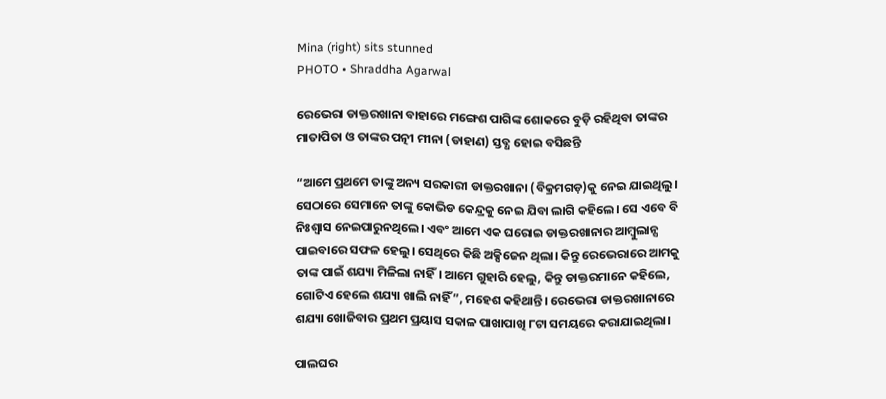Mina (right) sits stunned
PHOTO • Shraddha Agarwal

ରେଭେରା ଡାକ୍ତରଖାନା ବାହାରେ ମଙ୍ଗେଶ ପାଗିଙ୍କ ଶୋକରେ ବୁଡ଼ି ରହିଥିବା ତାଙ୍କର ମାତାପିତା ଓ ତାଙ୍କର ପତ୍ନୀ ମୀନା (ଡାହାଣ) ସ୍ତବ୍ଧ ହୋଇ ବସିଛନ୍ତି

“ଆମେ ପ୍ରଥମେ ତାଙ୍କୁ ଅନ୍ୟ ସରକାରୀ ଡାକ୍ତରଖାନା (ବିକ୍ରମଗଡ଼)କୁ ନେଇ ଯାଇଥିଲୁ। ସେଠାରେ ସେମାନେ ତାଙ୍କୁ କୋଭିଡ କେନ୍ଦ୍ରକୁ ନେଇ ଯିବା ଲାଗି କହିଲେ। ସେ ଏବେ ବି ନିଃଶ୍ୱାସ ନେଇପାରୁନଥିଲେ। ଏବଂ ଆମେ ଏକ ଘରୋଇ ଡାକ୍ତରଖାନାର ଆମ୍ବୁଲାନ୍ସ ପାଇବାରେ ସଫଳ ହେଲୁ। ସେଥିରେ କିଛି ଅକ୍ସିଜେନ ଥିଲା। କିନ୍ତୁ ରେଭେରାରେ ଆମକୁ ତାଙ୍କ ପାଇଁ ଶଯ୍ୟା ମିଳିଲା ନାହିଁ। ଆମେ ଗୁହାରି ହେଲୁ, କିନ୍ତୁ ଡାକ୍ତରମାନେ କହିଲେ, ଗୋଟିଏ ହେଲେ ଶଯ୍ୟା ଖାଲି ନାହିଁ”, ମହେଶ କହିଥାନ୍ତି। ରେଭେରା ଡାକ୍ତରଖାନାରେ ଶଯ୍ୟା ଖୋଜିବାର ପ୍ରଥମ ପ୍ରୟାସ ସକାଳ ପାଖାପାଖି ୮ଟା ସମୟରେ କରାଯାଇଥିଲା।

ପାଲଘର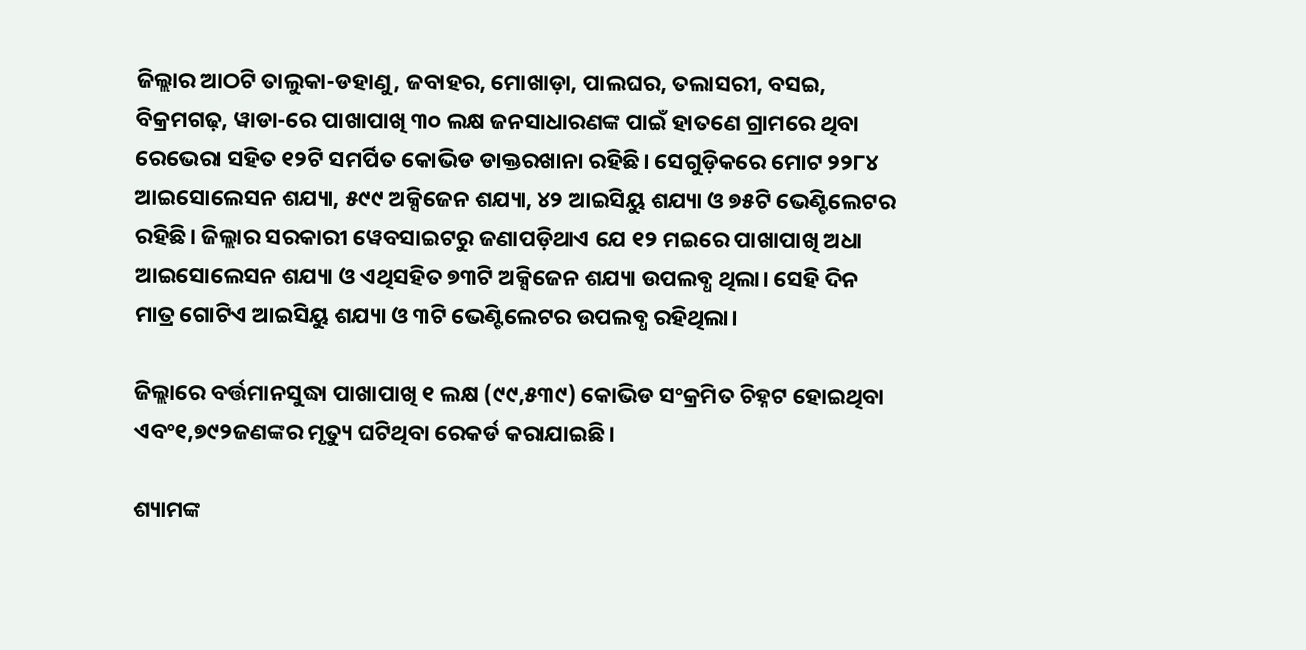ଜିଲ୍ଲାର ଆଠଟି ତାଲୁକା-ଡହାଣୁ, ଜବାହର, ମୋଖାଡ଼ା, ପାଲଘର, ତଲାସରୀ, ବସଇ, ବିକ୍ରମଗଢ଼, ୱାଡା-ରେ ପାଖାପାଖି ୩୦ ଲକ୍ଷ ଜନସାଧାରଣଙ୍କ ପାଇଁ ହାତଣେ ଗ୍ରାମରେ ଥିବା ରେଭେରା ସହିତ ୧୨ଟି ସମର୍ପିତ କୋଭିଡ ଡାକ୍ତରଖାନା ରହିଛି। ସେଗୁଡ଼ିକରେ ମୋଟ ୨୨୮୪ ଆଇସୋଲେସନ ଶଯ୍ୟା, ୫୯୯ ଅକ୍ସିଜେନ ଶଯ୍ୟା, ୪୨ ଆଇସିୟୁ ଶଯ୍ୟା ଓ ୭୫ଟି ଭେଣ୍ଟିଲେଟର ରହିଛି। ଜିଲ୍ଲାର ସରକାରୀ ୱେବସାଇଟରୁ ଜଣାପଡ଼ିଥାଏ ଯେ ୧୨ ମଇରେ ପାଖାପାଖି ଅଧା ଆଇସୋଲେସନ ଶଯ୍ୟା ଓ ଏଥିସହିତ ୭୩ଟି ଅକ୍ସିଜେନ ଶଯ୍ୟା ଉପଲବ୍ଧ ଥିଲା। ସେହି ଦିନ ମାତ୍ର ଗୋଟିଏ ଆଇସିୟୁ ଶଯ୍ୟା ଓ ୩ଟି ଭେଣ୍ଟିଲେଟର ଉପଲବ୍ଧ ରହିଥିଲା।

ଜିଲ୍ଲାରେ ବର୍ତ୍ତମାନସୁଦ୍ଧା ପାଖାପାଖି ୧ ଲକ୍ଷ (୯୯,୫୩୯) କୋଭିଡ ସଂକ୍ରମିତ ଚିହ୍ନଟ ହୋଇଥିବା ଏବଂ୧,୭୯୨ଜଣଙ୍କର ମୃତ୍ୟୁ ଘଟିଥିବା ରେକର୍ଡ କରାଯାଇଛି।

ଶ୍ୟାମଙ୍କ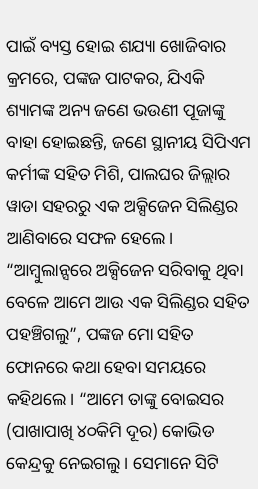ପାଇଁ ବ୍ୟସ୍ତ ହୋଇ ଶଯ୍ୟା ଖୋଜିବାର କ୍ରମରେ, ପଙ୍କଜ ପାଟକର, ଯିଏକି ଶ୍ୟାମଙ୍କ ଅନ୍ୟ ଜଣେ ଭଉଣୀ ପୂଜାଙ୍କୁ ବାହା ହୋଇଛନ୍ତି, ଜଣେ ସ୍ଥାନୀୟ ସିପିଏମ କର୍ମୀଙ୍କ ସହିତ ମିଶି, ପାଲଘର ଜିଲ୍ଲାର ୱାଡା ସହରରୁ ଏକ ଅକ୍ସିଜେନ ସିଲିଣ୍ଡର ଆଣିବାରେ ସଫଳ ହେଲେ। “ଆମ୍ବୁଲାନ୍ସରେ ଅକ୍ସିଜେନ ସରିବାକୁ ଥିବା ବେଳେ ଆମେ ଆଉ ଏକ ସିଲିଣ୍ଡର ସହିତ ପହଞ୍ଚିଗଲୁ”, ପଙ୍କଜ ମୋ ସହିତ ଫୋନରେ କଥା ହେବା ସମୟରେ କହିଥଲେ। “ଆମେ ତାଙ୍କୁ ବୋଇସର (ପାଖାପାଖି ୪୦କିମି ଦୂର) କୋଭିଡ କେନ୍ଦ୍ରକୁ ନେଇଗଲୁ। ସେମାନେ ସିଟି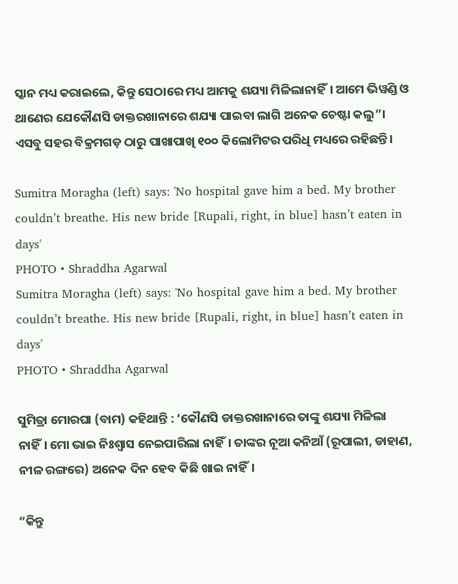ସ୍କାନ ମଧ୍ୟ କରାଇଲେ, କିନ୍ତୁ ସେଠା‍ରେ ମଧ୍ୟ ଆମକୁ ଶଯ୍ୟା ମିଳିଲାନାହିଁ। ଆମେ ଭିୱଣ୍ଡି ଓ ଥାଣେର ଯେକୌଣସି ଡାକ୍ତରଖାନାରେ ଶଯ୍ୟା ପାଇବା ଲାଗି ଅନେକ ଚେଷ୍ଟା କଲୁ”। ଏସବୁ ସହର ବିକ୍ରମଗଡ଼ ଠାରୁ ପାଖାପାଖି ୧୦୦ କିଲୋମିଟର ପରିଧି ମଧ୍ୟରେ ରହିଛନ୍ତି।

Sumitra Moragha (left) says: 'No hospital gave him a bed. My brother couldn’t breathe. His new bride [Rupali, right, in blue] hasn’t eaten in days'
PHOTO • Shraddha Agarwal
Sumitra Moragha (left) says: 'No hospital gave him a bed. My brother couldn’t breathe. His new bride [Rupali, right, in blue] hasn’t eaten in days'
PHOTO • Shraddha Agarwal

ସୁମିତ୍ରା ମୋରଘା (ବାମ) କହିଥାନ୍ତି : ‘କୌଣସି ଡାକ୍ତରଖାନାରେ ତାଙ୍କୁ ଶଯ୍ୟା ମିଳିଲା ନାହିଁ। ମୋ ଭାଇ ନିଃଶ୍ୱାସ ନେଇପାରିଲା ନାହିଁ। ତାଙ୍କର ନୂଆ କନିଆଁ (ରୂପାଲୀ, ଡାହାଣ, ନୀଳ ରଙ୍ଗରେ) ଅନେକ ଦିନ ହେବ କିଛି ଖାଇ ନାହିଁ।

“କିନ୍ତୁ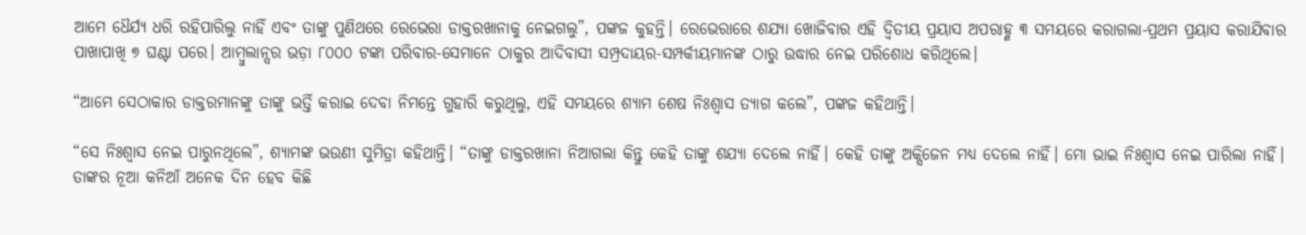ଆମେ ଧୈର୍ଯ୍ୟ ଧରି ରହିପାରିଲୁ ନାହିଁ ଏବଂ ତାଙ୍କୁ ପୁଣିଥରେ ରେଭେରା ଡାକ୍ତରଖାନାକୁ ନେଇଗଲୁ”, ପଙ୍କଜ କୁହନ୍ତି। ରେଭେରାରେ ଶଯ୍ୟା ଖୋଜିବାର ଏହି ଦ୍ୱିତୀୟ ପ୍ରୟାସ ଅପରାହ୍ଣ ୩ ସମୟରେ କରାଗଲା-ପ୍ରଥମ ପ୍ରୟାସ କରାଯିବାର ପାଖାପାଖି ୭ ଘଣ୍ଟା ପରେ। ଆମ୍ବୁଲାନ୍ସର ଭଡ଼ା ୮୦୦୦ ଟଙ୍କା ପରିବାର-ସେମାନେ ଠାକୁର ଆଦିବାସୀ ସମ୍ପ୍ରଦାୟର-ସମ୍ପର୍କୀୟମାନଙ୍କ ଠାରୁ ଉଦ୍ଧାର ନେଇ ପରିଶୋଧ କରିଥିଲେ।

“ଆମେ ସେଠାକାର ଡାକ୍ତରମାନଙ୍କୁ ତାଙ୍କୁ ଭର୍ତ୍ତି କରାଇ ଦେବା ନିମନ୍ତେ ଗୁହାରି କରୁଥିଲୁ, ଏହି ସମୟରେ ଶ୍ୟାମ ଶେଷ ନିଃଶ୍ୱାସ ତ୍ୟାଗ କଲେ”, ପଙ୍କଜ କହିଥାନ୍ତି।

“ସେ ନିଃଶ୍ୱାସ ନେଇ ପାରୁନଥିଲେ”, ଶ୍ୟାମଙ୍କ ଭଉଣୀ ସୁମିତ୍ରା କହିଥାନ୍ତି। “ତାଙ୍କୁ ଡାକ୍ତରଖାନା ନିଆଗଲା କିନ୍ତୁ କେହି ତାଙ୍କୁ ଶଯ୍ୟା ଦେଲେ ନାହିଁ। କେହି ତାଙ୍କୁ ଅକ୍ସିଜେନ ମଧ୍ୟ ଦେଲେ ନାହିଁ। ମୋ ଭାଇ ନିଃଶ୍ୱାସ ନେଇ ପାରିଲା ନାହିଁ। ତାଙ୍କର ନୂଆ କନିଆଁ ଅନେକ ଦିନ ହେବ କିଛି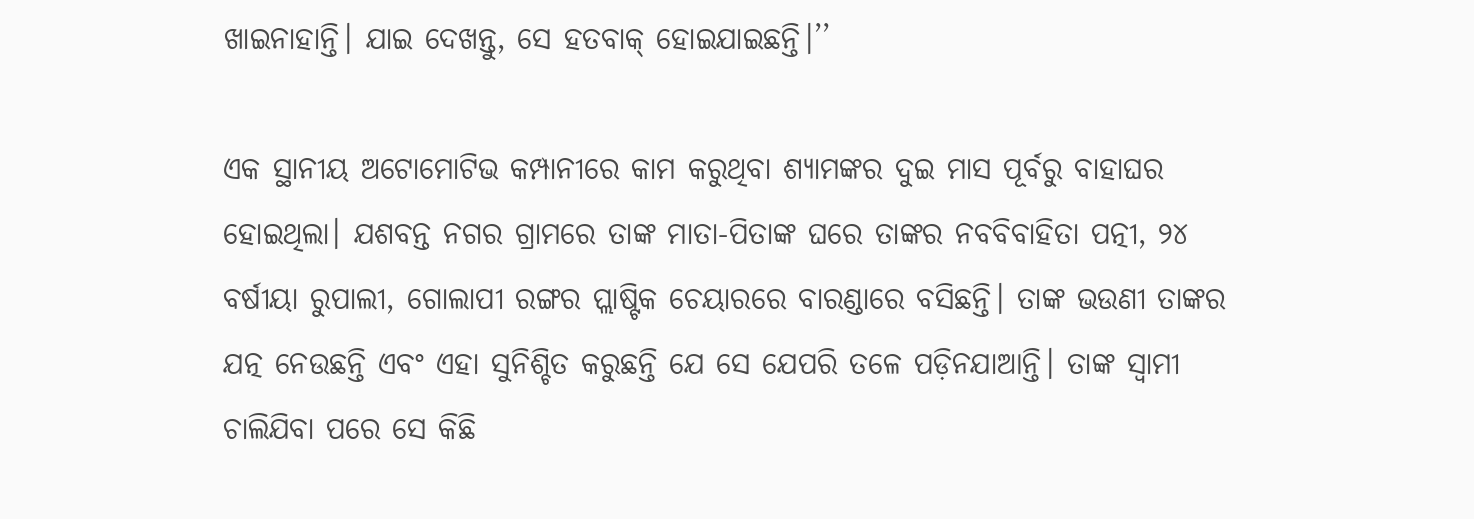ଖାଇନାହାନ୍ତି। ଯାଇ ଦେଖନ୍ତୁ, ସେ ହତବାକ୍ ହୋଇଯାଇଛନ୍ତି।’’

ଏକ ସ୍ଥାନୀୟ ଅଟୋମୋଟିଭ କମ୍ପାନୀରେ କାମ କରୁଥିବା ଶ୍ୟାମଙ୍କର ଦୁଇ ମାସ ପୂର୍ବରୁ ବାହାଘର ହୋଇଥିଲା। ଯଶବନ୍ତ ନଗର ଗ୍ରାମରେ ତାଙ୍କ ମାତା-ପିତାଙ୍କ ଘରେ ତାଙ୍କର ନବବିବାହିତା ପତ୍ନୀ, ୨୪ ବର୍ଷୀୟା ରୁପାଲୀ, ଗୋଲାପୀ ରଙ୍ଗର ପ୍ଲାଷ୍ଟିକ ଚେୟାରରେ ବାରଣ୍ଡାରେ ବସିଛନ୍ତି। ତାଙ୍କ ଭଉଣୀ ତାଙ୍କର ଯତ୍ନ ନେଉଛନ୍ତି ଏବଂ ଏହା ସୁନିଶ୍ଚିତ କରୁଛନ୍ତି ଯେ ସେ ଯେପରି ତଳେ ପଡ଼ିନଯାଆନ୍ତି। ତାଙ୍କ ସ୍ୱାମୀ ଚାଲିଯିବା ପରେ ସେ କିଛି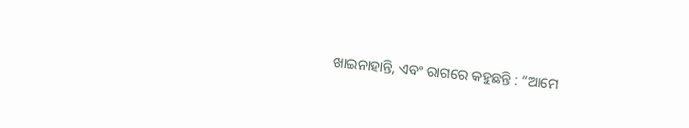ଖାଇନାହାନ୍ତି, ଏବଂ ରାଗରେ କହୁଛନ୍ତି : “ଆମେ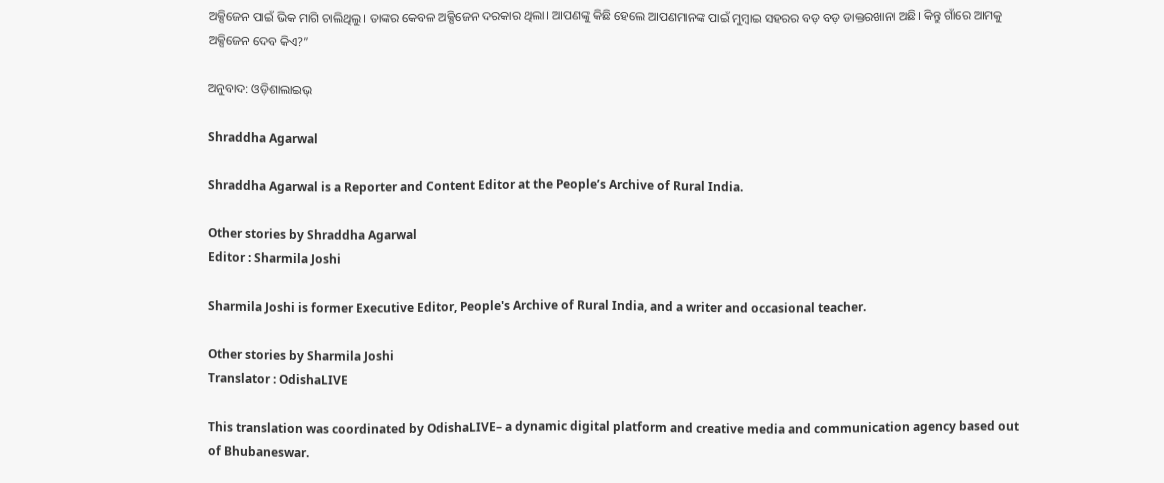ଅକ୍ସିଜେନ ପାଇଁ ଭିକ ମାଗି ଚାଲିଥିଲୁ। ତାଙ୍କର କେବଳ ଅକ୍ସିଜେନ ଦରକାର ଥିଲା। ଆପଣଙ୍କୁ କିଛି ହେଲେ ଆପଣମାନଙ୍କ ପାଇଁ ମୁମ୍ବାଇ ସହରର ବଡ଼ ବଡ଼ ଡାକ୍ତରଖାନା ଅଛି। କିନ୍ତୁ ଗାଁରେ ଆମକୁ ଅକ୍ସିଜେନ ଦେବ କିଏ?”

ଅନୁବାଦ: ଓଡ଼ିଶାଲାଇଭ୍‍

Shraddha Agarwal

Shraddha Agarwal is a Reporter and Content Editor at the People’s Archive of Rural India.

Other stories by Shraddha Agarwal
Editor : Sharmila Joshi

Sharmila Joshi is former Executive Editor, People's Archive of Rural India, and a writer and occasional teacher.

Other stories by Sharmila Joshi
Translator : OdishaLIVE

This translation was coordinated by OdishaLIVE– a dynamic digital platform and creative media and communication agency based out of Bhubaneswar.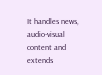It handles news, audio-visual content and extends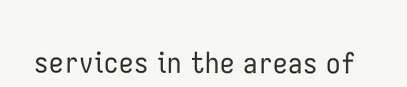services in the areas of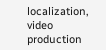localization, video production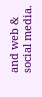and web & social media.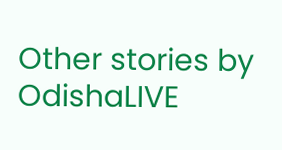Other stories by OdishaLIVE